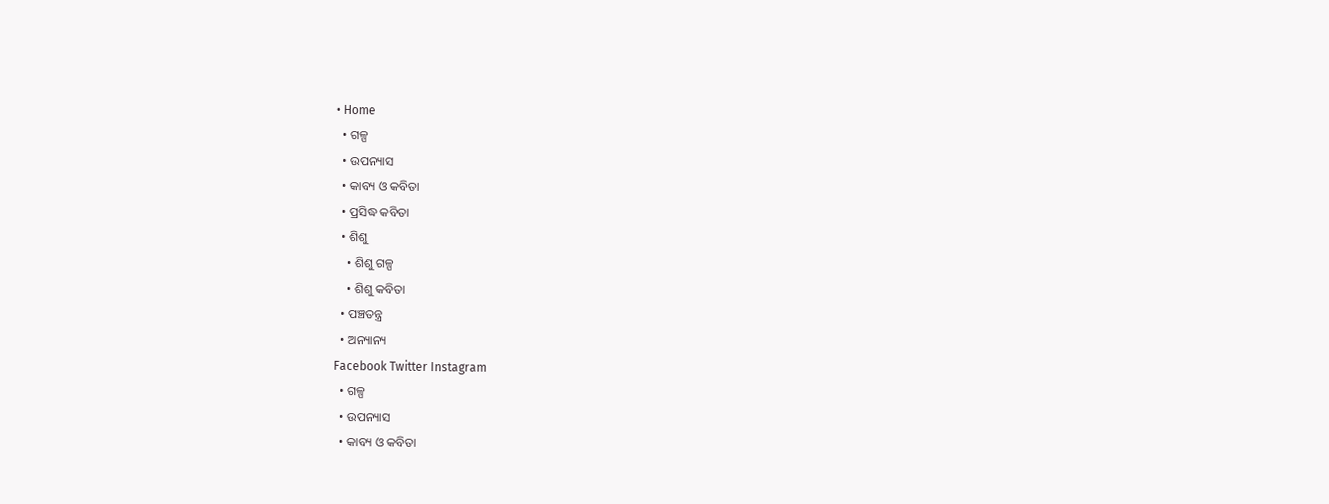• Home
  • ଗଳ୍ପ
  • ଉପନ୍ୟାସ
  • କାବ୍ୟ ଓ କବିତା
  • ପ୍ରସିଦ୍ଧ କବିତା
  • ଶିଶୁ
    • ଶିଶୁ ଗଳ୍ପ
    • ଶିଶୁ କବିତା
  • ପଞ୍ଚତନ୍ତ୍ର
  • ଅନ୍ୟାନ୍ୟ
Facebook Twitter Instagram
  • ଗଳ୍ପ
  • ଉପନ୍ୟାସ
  • କାବ୍ୟ ଓ କବିତା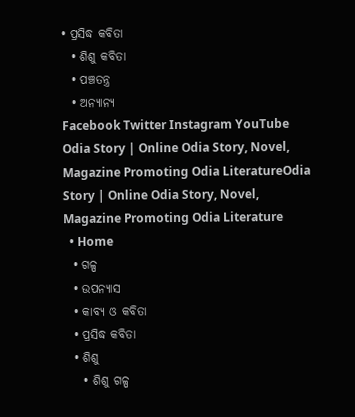• ପ୍ରସିଦ୍ଧ କବିତା
  • ଶିଶୁ କବିତା
  • ପଞ୍ଚତନ୍ତ୍ର
  • ଅନ୍ୟାନ୍ୟ
Facebook Twitter Instagram YouTube
Odia Story | Online Odia Story, Novel, Magazine Promoting Odia LiteratureOdia Story | Online Odia Story, Novel, Magazine Promoting Odia Literature
  • Home
  • ଗଳ୍ପ
  • ଉପନ୍ୟାସ
  • କାବ୍ୟ ଓ କବିତା
  • ପ୍ରସିଦ୍ଧ କବିତା
  • ଶିଶୁ
    • ଶିଶୁ ଗଳ୍ପ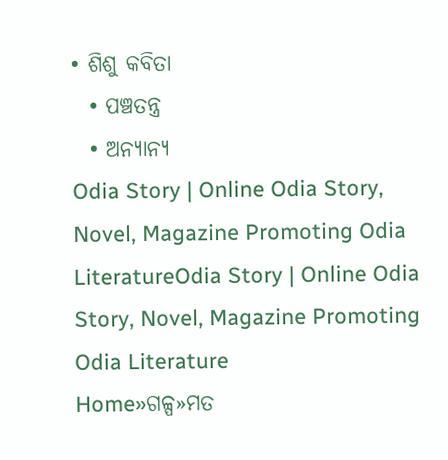• ଶିଶୁ କବିତା
  • ପଞ୍ଚତନ୍ତ୍ର
  • ଅନ୍ୟାନ୍ୟ
Odia Story | Online Odia Story, Novel, Magazine Promoting Odia LiteratureOdia Story | Online Odia Story, Novel, Magazine Promoting Odia Literature
Home»ଗଳ୍ପ»ମତ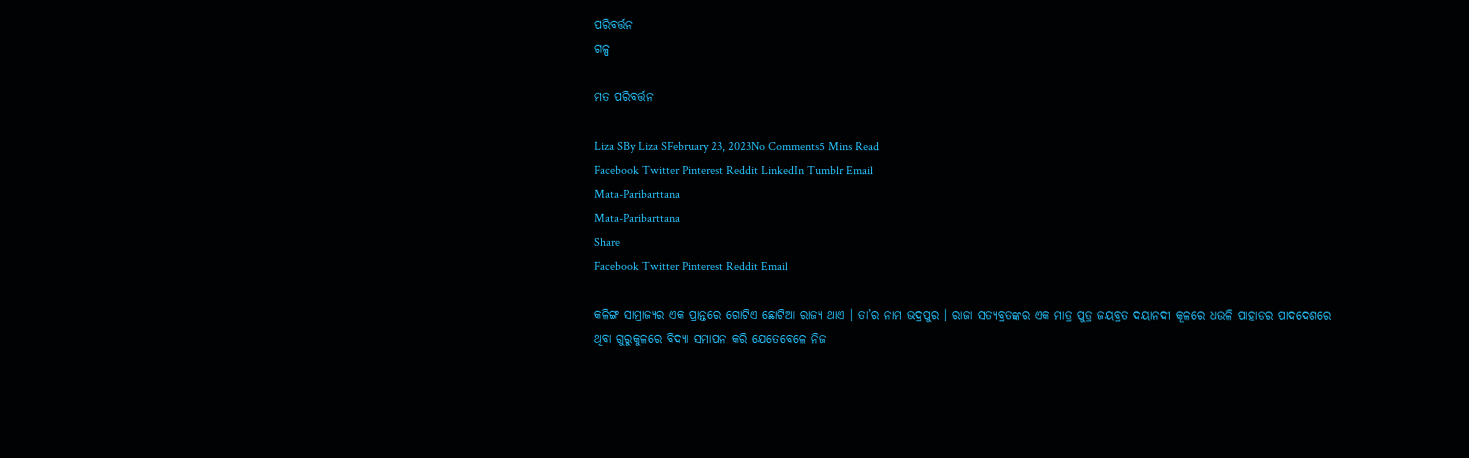ପରିବର୍ତ୍ତନ
ଗଳ୍ପ

ମତ ପରିବର୍ତ୍ତନ

Liza SBy Liza SFebruary 23, 2023No Comments5 Mins Read
Facebook Twitter Pinterest Reddit LinkedIn Tumblr Email
Mata-Paribarttana
Mata-Paribarttana
Share
Facebook Twitter Pinterest Reddit Email

କଳିଙ୍ଗ ସାମ୍ରାଜ୍ୟର ଏକ ପ୍ରାନ୍ତରେ ଗୋଟିଏ ଛୋଟିଆ ରାଜ୍ୟ ଥାଏ । ତା’ର ନାମ ଭଦ୍ରପୁର । ରାଜା ସତ୍ୟବ୍ରତଙ୍କର ଏକ ମାତ୍ର ପୁତ୍ର ଜୟବ୍ରତ ଦୟାନଦୀ କୂଳରେ ଧଉଳି ପାହାଡର ପାଦଦେଶରେ ଥିବା ଗୁରୁକୁଳରେ ବିଦ୍ୟା ସମାପନ କରି ଯେତେବେଳେ ନିଜ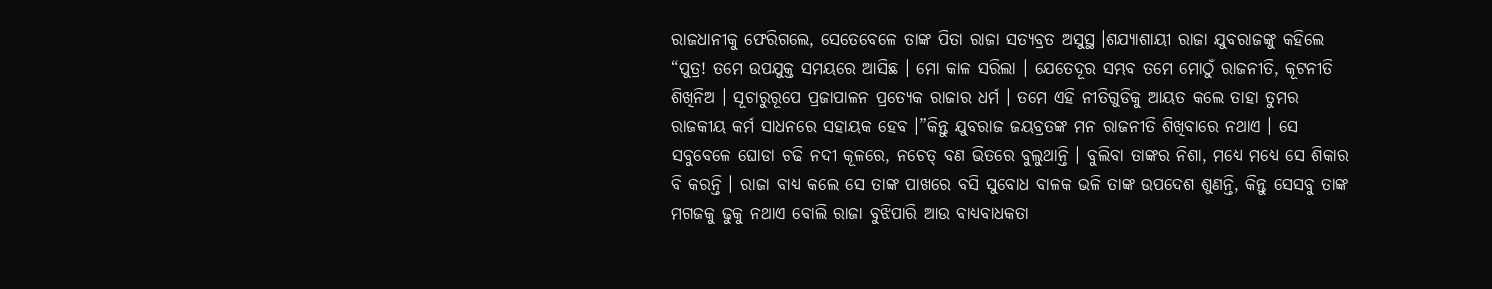ରାଜଧାନୀକୁ ଫେରିଗଲେ, ସେତେବେଳେ ତାଙ୍କ ପିତା ରାଜା ସତ୍ୟବ୍ରତ ଅସୁସ୍ଥ ।ଶଯ୍ୟାଶାୟୀ ରାଜା ଯୁବରାଜଙ୍କୁ କହିଲେ “ପୁତ୍ର! ତମେ ଉପଯୁକ୍ତ ସମୟରେ ଆସିଛ । ମୋ କାଳ ସରିଲା । ଯେତେଦୂର ସମ୍ଭବ ତମେ ମୋଠୁଁ ରାଜନୀତି, କୂଟନୀତି ଶିଖିନିଅ । ସୂଚାରୁରୂପେ ପ୍ରଜାପାଳନ ପ୍ରତ୍ୟେକ ରାଜାର ଧର୍ମ । ତମେ ଏହି ନୀତିଗୁଡିକୁ ଆୟତ କଲେ ତାହା ତୁମର ରାଜକୀୟ କର୍ମ ସାଧନରେ ସହାୟକ ହେବ ।”କିନ୍ତୁ ଯୁବରାଜ ଜୟବ୍ରତଙ୍କ ମନ ରାଜନୀତି ଶିଖିବାରେ ନଥାଏ । ସେ ସବୁବେଳେ ଘୋଡା ଚଢି ନଦୀ କୂଳରେ, ନଚେତ୍ ବଣ ଭିତରେ ବୁଲୁଥାନ୍ତି । ବୁଲିବା ତାଙ୍କର ନିଶା, ମଧ୍ୟେ ମଧ୍ୟେ ସେ ଶିକାର ବି କରନ୍ତି । ରାଜା ବାଧ୍ୟ କଲେ ସେ ତାଙ୍କ ପାଖରେ ବସି ସୁବୋଧ ବାଳକ ଭଳି ତାଙ୍କ ଉପଦେଶ ଶୁଣନ୍ତି, କିନ୍ତୁ ସେସବୁ ତାଙ୍କ ମଗଜକୁ ଢୁକୁ ନଥାଏ ବୋଲି ରାଜା ବୁଝିପାରି ଆଉ ବାଧ୍ୟବାଧକତା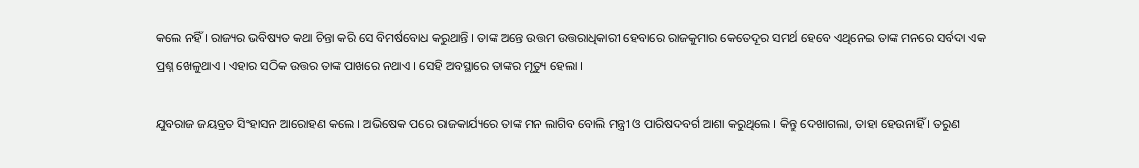କଲେ ନହିଁ । ରାଜ୍ୟର ଭବିଷ୍ୟତ କଥା ଚିନ୍ତା କରି ସେ ବିମର୍ଷବୋଧ କରୁଥାନ୍ତି । ତାଙ୍କ ଅନ୍ତେ ଉତ୍ତମ ଉତ୍ତରାଧିକାରୀ ହେବାରେ ରାଜକୁମାର କେତେଦୂର ସମର୍ଥ ହେବେ ଏଥିନେଇ ତାଙ୍କ ମନରେ ସର୍ବଦା ଏକ ପ୍ରଶ୍ନ ଖେଳୁଥାଏ । ଏହାର ସଠିକ ଉତ୍ତର ତାଙ୍କ ପାଖରେ ନଥାଏ । ସେହି ଅବସ୍ଥାରେ ତାଙ୍କର ମୃତ୍ୟୁ ହେଲା ।

ଯୁବରାଜ ଜୟବ୍ରତ ସିଂହାସନ ଆରୋହଣ କଲେ । ଅଭିଷେକ ପରେ ରାଜକାର୍ଯ୍ୟରେ ତାଙ୍କ ମନ ଲାଗିବ ବୋଲି ମନ୍ତ୍ରୀ ଓ ପାରିଷଦବର୍ଗ ଆଶା କରୁଥିଲେ । କିନ୍ତୁ ଦେଖାଗଲା, ତାହା ହେଉନାହିଁ । ତରୁଣ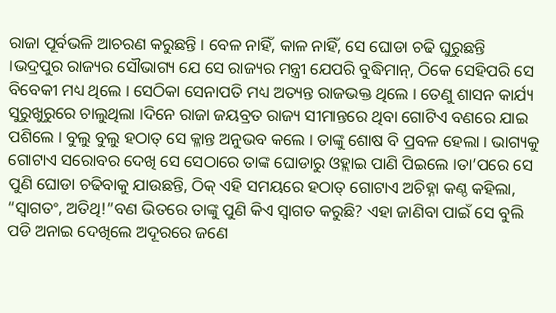ରାଜା ପୂର୍ବଭଳି ଆଚରଣ କରୁଛନ୍ତି । ବେଳ ନାହିଁ, କାଳ ନାହିଁ, ସେ ଘୋଡା ଚଢି ଘୁରୁଛନ୍ତି ।ଭଦ୍ରପୁର ରାଜ୍ୟର ସୌଭାଗ୍ୟ ଯେ ସେ ରାଜ୍ୟର ମନ୍ତ୍ରୀ ଯେପରି ବୁଦ୍ଧିମାନ୍, ଠିକେ ସେହିପରି ସେ ବିବେକୀ ମଧ୍ୟ ଥିଲେ । ସେଠିକା ସେନାପତି ମଧ୍ୟ ଅତ୍ୟନ୍ତ ରାଜଭକ୍ତ ଥିଲେ । ତେଣୁ ଶାସନ କାର୍ଯ୍ୟ ସୁରୁଖୁରୁରେ ଚାଲୁଥିଲା ।ଦିନେ ରାଜା ଜୟବ୍ରତ ରାଜ୍ୟ ସୀମାନ୍ତରେ ଥିବା ଗୋଟିଏ ବଣରେ ଯାଇ ପଶିଲେ । ବୁଲୁ ବୁଲୁ ହଠାତ୍ ସେ କ୍ଳାନ୍ତ ଅନୁଭବ କଲେ । ତାଙ୍କୁ ଶୋଷ ବି ପ୍ରବଳ ହେଲା । ଭାଗ୍ୟକୁ ଗୋଟାଏ ସରୋବର ଦେଖି ସେ ସେଠାରେ ତାଙ୍କ ଘୋଡାରୁ ଓହ୍ଲାଇ ପାଣି ପିଇଲେ ।ତା’ପରେ ସେ ପୁଣି ଘୋଡା ଚଢିବାକୁ ଯାଉଛନ୍ତି, ଠିକ୍ ଏହି ସମୟରେ ହଠାତ୍ ଗୋଟାଏ ଅଚିହ୍ନା କଣ୍ଠ କହିଲା, “ସ୍ୱାଗତଂ, ଅତିଥି!”ବଣ ଭିତରେ ତାଙ୍କୁ ପୁଣି କିଏ ସ୍ୱାଗତ କରୁଛି? ଏହା ଜାଣିବା ପାଇଁ ସେ ବୁଲି ପଡି ଅନାଇ ଦେଖିଲେ ଅଦୂରରେ ଜଣେ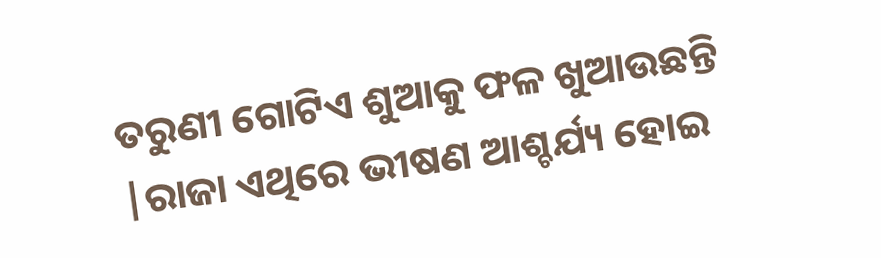ତରୁଣୀ ଗୋଟିଏ ଶୁଆକୁ ଫଳ ଖୁଆଉଛନ୍ତି |ରାଜା ଏଥିରେ ଭୀଷଣ ଆଶ୍ଚର୍ଯ୍ୟ ହୋଇ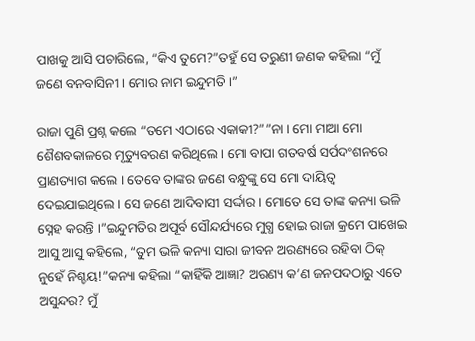ପାଖକୁ ଆସି ପଚାରିଲେ, “କିଏ ତୁମେ?”ତହୁଁ ସେ ତରୁଣୀ ଜଣକ କହିଲା “ମୁଁ ଜଣେ ବନବାସିନୀ । ମୋର ନାମ ଇନ୍ଦୁମତି ।”

ରାଜା ପୁଣି ପ୍ରଶ୍ନ କଲେ “ତମେ ଏଠାରେ ଏକାକୀ?””ନା । ମୋ ମାଆ ମୋ ଶୈଶବକାଳରେ ମୃତ୍ୟୁବରଣ କରିଥିଲେ । ମୋ ବାପା ଗତବର୍ଷ ସର୍ପଦଂଶନରେ ପ୍ରାଣତ୍ୟାଗ କଲେ । ତେବେ ତାଙ୍କର ଜଣେ ବନ୍ଧୁଙ୍କୁ ସେ ମୋ ଦାୟିତ୍ୱ ଦେଇଯାଇଥିଲେ । ସେ ଜଣେ ଆଦିବାସୀ ସର୍ଦ୍ଦାର । ମୋତେ ସେ ତାଙ୍କ କନ୍ୟା ଭଳି ସ୍ନେହ କରନ୍ତି ।”ଇନ୍ଦୁମତିର ଅପୂର୍ବ ସୌନ୍ଦର୍ଯ୍ୟରେ ମୁଗ୍ଧ ହୋଇ ରାଜା କ୍ରମେ ପାଖେଇ ଆସୁ ଆସୁ କହିଲେ, “ତୁମ ଭଳି କନ୍ୟା ସାରା ଜୀବନ ଅରଣ୍ୟରେ ରହିବା ଠିକ୍ ନୁହେଁ ନିଶ୍ଚୟ!”କନ୍ୟା କହିଲା “କାହିଁକି ଆଜ୍ଞା? ଅରଣ୍ୟ କ’ଣ ଜନପଦଠାରୁ ଏତେ ଅସୁନ୍ଦର? ମୁଁ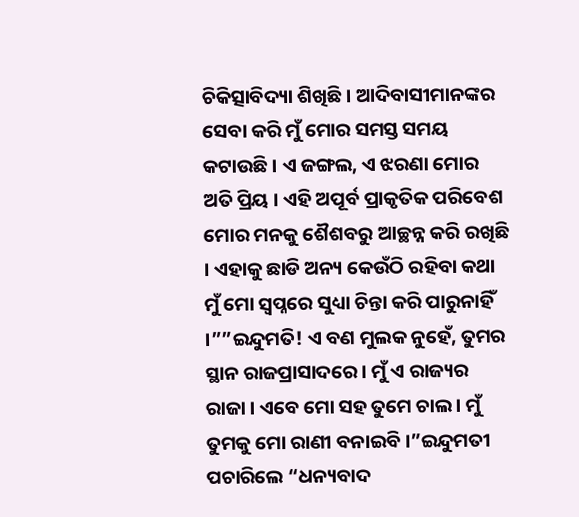ଚିକିତ୍ସାବିଦ୍ୟା ଶିଖିଛି । ଆଦିବାସୀମାନଙ୍କର ସେବା କରି ମୁଁ ମୋର ସମସ୍ତ ସମୟ କଟାଉଛି । ଏ ଜଙ୍ଗଲ, ଏ ଝରଣା ମୋର ଅତି ପ୍ରିୟ । ଏହି ଅପୂର୍ବ ପ୍ରାକୃତିକ ପରିବେଶ ମୋର ମନକୁ ଶୈଶବରୁ ଆଚ୍ଛନ୍ନ କରି ରଖିଛି । ଏହାକୁ ଛାଡି ଅନ୍ୟ କେଉଁଠି ରହିବା କଥା ମୁଁ ମୋ ସ୍ୱପ୍ନରେ ସୁଧ୍ୟା ଚିନ୍ତା କରି ପାରୁନାହିଁ ।””ଇନ୍ଦୁମତି! ଏ ବଣ ମୁଲକ ନୁହେଁ, ତୁମର ସ୍ଥାନ ରାଜପ୍ରାସାଦରେ । ମୁଁ ଏ ରାଜ୍ୟର ରାଜା । ଏବେ ମୋ ସହ ତୁମେ ଚାଲ । ମୁଁ ତୁମକୁ ମୋ ରାଣୀ ବନାଇବି ।”ଇନ୍ଦୁମତୀ ପଚାରିଲେ “ଧନ୍ୟବାଦ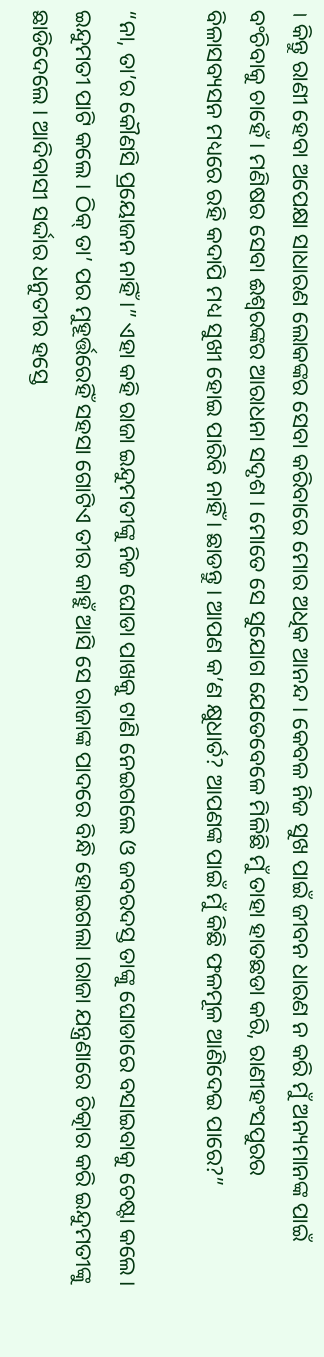। କିନ୍ତୁ ରାଣୀ ହେବା ଅପେକ୍ଷା ସାଧାରଣ ଲୋକଙ୍କର ସେବା କରିବାରେ ମୋର ଅଧିକ ଆନନ୍ଦ । କେବଳ ନିଜ ସୁଖ ପାଇଁ ଜୀବନ ଧାରଣ ନ କରି ମୁଁ ଅନ୍ୟମାନଙ୍କ ପାଇଁ ବଂଚିବାକୁ ଚାହେଁ । ମଣିଷର ସେବା ଈଶ୍ୱରଙ୍କର ଆରାଧନା ସଦୃଶ । ମୋତେ ସେ ସୁଯୋଗ ଯେତେବେଳେ ମିଳିଛି ମୁଁ ତାହା ହାତଛଡା କରି, ରାଣୀହଂସପୁରର ବିଳାସବ୍ୟସନ ମଧ୍ୟରେ ରହି କଦାପି ମଧ୍ୟ ସୁଖୀ ହୋଇ ପାରିବି ନାହିଁ । ଛାଡନ୍ତୁ । ଆପଣ କ’ଣ କ୍ଷୁଧାର୍ତ? ଆପଣଙ୍କ ପାଇଁ ମୁଁ କିଛି ଫଳମୂଳ ଆଣିଦେଇ ପାରେ?”

“ନା, ତା’ର କୌଣସି ପ୍ରୟୋଜନ ନାହିଁ ।” ଏହା କହି ରାଜା ଇନ୍ଦୁମତୀଙ୍କୁ ନିଜ ଘୋଡା ପାଖକୁ ଟାଣି ନେଇଗଲେ ଓ ଜବରଦସ୍ତ ତାଙ୍କୁ ଘୋଡାରେ ବସାଇବାକୁ ଚେଷ୍ଟା କଲେ । ଇନ୍ଦୁମତୀ ପାଟି କଲେ । ଠିକ୍ ତା’ ପର ମୁହୂର୍ତ୍ତରେହିଁ ସହସା ଗୋଟିଏ ତୀର କାହୁଁ ଆସି ସେ ରାଜାଙ୍କ ପାଦରେ ବିନ୍ଧି ହୋଇଗଲା ।ରାଜା ଯନ୍ତ୍ରଣାରେ ଚିତ୍କାର କରି ଇନ୍ଦୁମତୀଙ୍କୁ ଛାଡିଦେଲେ । ଆଦିବାସୀ ସର୍ଦ୍ଦାର ଧନୁତୀର ହସ୍ତେ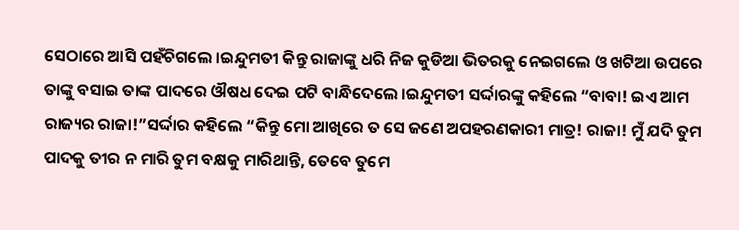ସେଠାରେ ଆସି ପହଁଚିଗଲେ ।ଇନ୍ଦୁମତୀ କିନ୍ତୁ ରାଜାଙ୍କୁ ଧରି ନିଜ କୁଡିଆ ଭିତରକୁ ନେଇଗଲେ ଓ ଖଟିଆ ଉପରେ ତାଙ୍କୁ ବସାଇ ତାଙ୍କ ପାଦରେ ଔଷଧ ଦେଇ ପଟି ବାନ୍ଧିଦେଲେ ।ଇନ୍ଦୁମତୀ ସର୍ଦ୍ଦାରଙ୍କୁ କହିଲେ “ବାବା! ଇଏ ଆମ ରାଜ୍ୟର ରାଜା!”ସର୍ଦ୍ଦାର କହିଲେ “କିନ୍ତୁ ମୋ ଆଖିରେ ତ ସେ ଜଣେ ଅପହରଣକାରୀ ମାତ୍ର! ରାଜା! ମୁଁ ଯଦି ତୁମ ପାଦକୁ ତୀର ନ ମାରି ତୁମ ବକ୍ଷକୁ ମାରିଥାନ୍ତି, ତେବେ ତୁମେ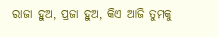ରାଜା ହୁଅ, ପ୍ରଜା ହୁଅ, କିଏ ଆଜି ତୁମକୁ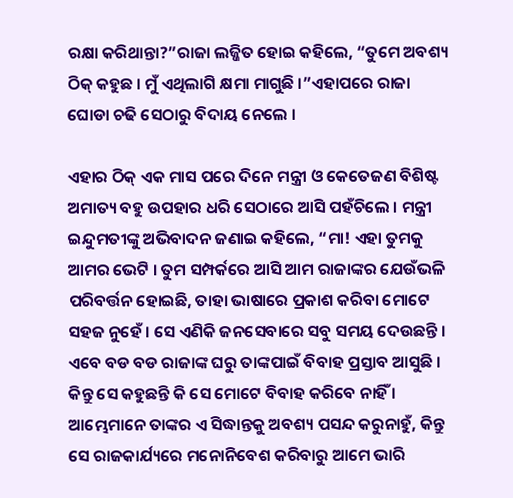ରକ୍ଷା କରିଥାନ୍ତା?”ରାଜା ଲଜ୍ଜିତ ହୋଇ କହିଲେ, “ତୁମେ ଅବଶ୍ୟ ଠିକ୍ କହୁଛ । ମୁଁ ଏଥିଲାଗି କ୍ଷମା ମାଗୁଛି ।”ଏହାପରେ ରାଜା ଘୋଡା ଚଢି ସେଠାରୁ ବିଦାୟ ନେଲେ ।

ଏହାର ଠିକ୍ ଏକ ମାସ ପରେ ଦିନେ ମନ୍ତ୍ରୀ ଓ କେତେଜଣ ବିଶିଷ୍ଟ ଅମାତ୍ୟ ବହୁ ଉପହାର ଧରି ସେଠାରେ ଆସି ପହଁଚିଲେ । ମନ୍ତ୍ରୀ ଇନ୍ଦୁମତୀଙ୍କୁ ଅଭିବାଦନ ଜଣାଇ କହିଲେ, “ମା! ଏହା ତୁମକୁ ଆମର ଭେଟି । ତୁମ ସମ୍ପର୍କରେ ଆସି ଆମ ରାଜାଙ୍କର ଯେଉଁଭଳି ପରିବର୍ତ୍ତନ ହୋଇଛି, ତାହା ଭାଷାରେ ପ୍ରକାଶ କରିବା ମୋଟେ ସହଜ ନୁହେଁ । ସେ ଏଣିକି ଜନସେବାରେ ସବୁ ସମୟ ଦେଉଛନ୍ତି । ଏବେ ବଡ ବଡ ରାଜାଙ୍କ ଘରୁ ତାଙ୍କପାଇଁ ବିବାହ ପ୍ରସ୍ତାବ ଆସୁଛି । କିନ୍ତୁ ସେ କହୁଛନ୍ତି କି ସେ ମୋଟେ ବିବାହ କରିବେ ନାହିଁ । ଆମ୍ଭେମାନେ ତାଙ୍କର ଏ ସିଦ୍ଧାନ୍ତକୁ ଅବଶ୍ୟ ପସନ୍ଦ କରୁନାହୁଁ, କିନ୍ତୁ ସେ ରାଜକାର୍ଯ୍ୟରେ ମନୋନିବେଶ କରିବାରୁ ଆମେ ଭାରି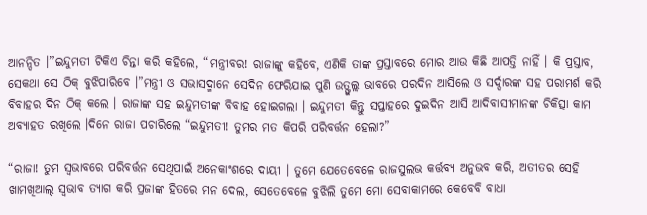ଆନନ୍ଦିତ ।”ଇନ୍ଦୁମତୀ ଟିକିଏ ଚିନ୍ତା କରି କହିଲେ, “ମନ୍ତ୍ରୀବର! ରାଜାଙ୍କୁ କହିବେ, ଏଣିକି ତାଙ୍କ ପ୍ରସ୍ତାବରେ ମୋର ଆଉ କିଛି ଆପତ୍ତି ନାହିଁ । କି ପ୍ରସ୍ତାବ, ସେକଥା ସେ ଠିକ୍ ବୁଝିପାରିବେ ।”ମନ୍ତ୍ରୀ ଓ ସଭାସଦ୍ମାନେ ସେଦିନ ଫେରିଯାଇ ପୁଣି ଉତ୍ଫୁଲ୍ଲ ଭାବରେ ପରଦିନ ଆସିଲେ ଓ ସର୍ଦ୍ଦାରଙ୍କ ସହ ପରାମର୍ଶ କରି ବିବାହର ଦିନ ଠିକ୍ କଲେ । ରାଜାଙ୍କ ସହ ଇନ୍ଦୁମତୀଙ୍କ ବିବାହ ହୋଇଗଲା । ଇନ୍ଦୁମତୀ କିନ୍ତୁ ସପ୍ତାହରେ ଦୁଇଦିନ ଆସି ଆଦିବାସୀମାନଙ୍କ ଚିକିତ୍ସା କାମ ଅବ୍ୟାହତ ରଖିଲେ ।ଦିନେ ରାଜା ପଚାରିଲେ “ଇନ୍ଦୁମତୀ! ତୁମର ମତ କିପରି ପରିବର୍ତ୍ତନ ହେଲା?”

“ରାଜା! ତୁମ ସ୍ୱଭାବରେ ପରିବର୍ତ୍ତନ ସେଥିପାଇଁ ଅନେକାଂଶରେ ଦାୟୀ । ତୁମେ ଯେତେବେଳେ ରାଜସୁଲଭ କର୍ତ୍ତବ୍ୟ ଅନୁଭବ କରି, ଅତୀତର ସେହି ଖାମଖିଆଲ୍ ସ୍ୱଭାବ ତ୍ୟାଗ କରି ପ୍ରଜାଙ୍କ ହିତରେ ମନ ଦେଲ, ସେତେବେଳେ ବୁଝିଲି ତୁମେ ମୋ ସେବାକାମରେ କେବେବି ବାଧା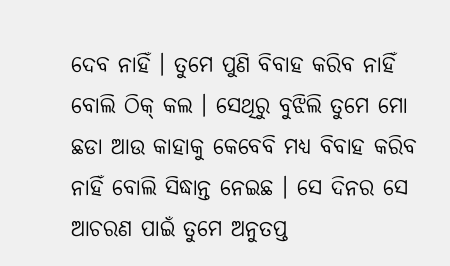ଦେବ ନାହିଁ । ତୁମେ ପୁଣି ବିବାହ କରିବ ନାହିଁ ବୋଲି ଠିକ୍ କଲ । ସେଥିରୁ ବୁଝିଲି ତୁମେ ମୋ ଛଡା ଆଉ କାହାକୁ କେବେବି ମଧ୍ୟ ବିବାହ କରିବ ନାହିଁ ବୋଲି ସିଦ୍ଧାନ୍ତ ନେଇଛ । ସେ ଦିନର ସେ ଆଚରଣ ପାଇଁ ତୁମେ ଅନୁତପ୍ତ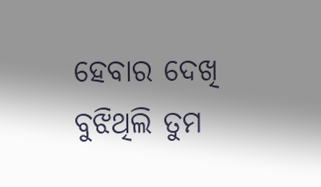ହେବାର ଦେଖି ବୁଝିଥିଲି ତୁମ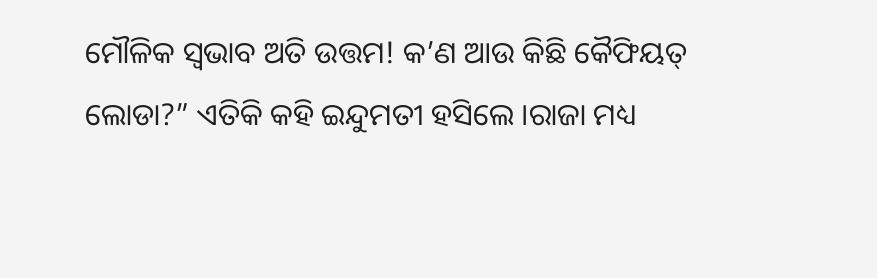ମୌଳିକ ସ୍ୱଭାବ ଅତି ଉତ୍ତମ! କ’ଣ ଆଉ କିଛି କୈଫିୟତ୍ ଲୋଡା?” ଏତିକି କହି ଇନ୍ଦୁମତୀ ହସିଲେ ।ରାଜା ମଧ୍ୟ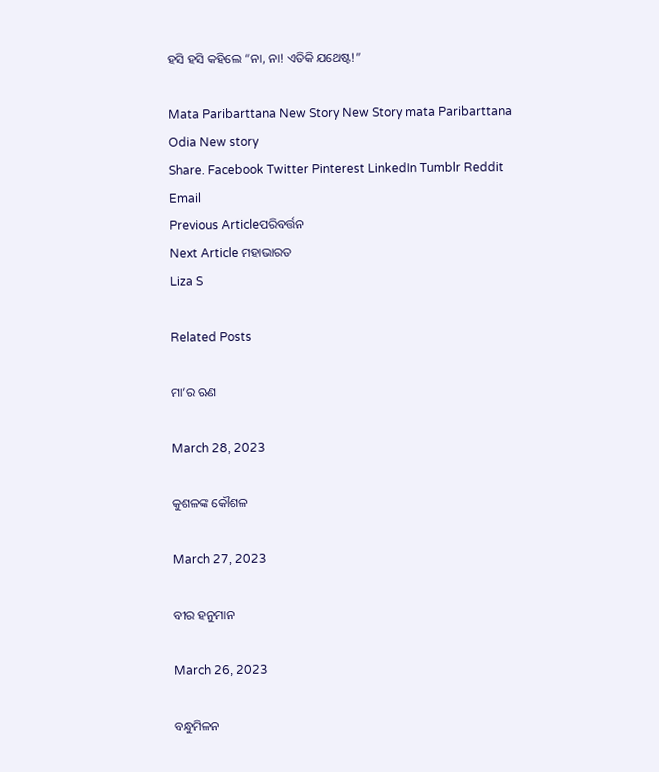ହସି ହସି କହିଲେ “ନା, ନା! ଏତିକି ଯଥେଷ୍ଟ!”

Mata Paribarttana New Story New Story mata Paribarttana Odia New story
Share. Facebook Twitter Pinterest LinkedIn Tumblr Reddit Email
Previous Articleପରିବର୍ତ୍ତନ
Next Article ମହାଭାରତ
Liza S

Related Posts

ମା’ର ଋଣ

March 28, 2023

କୁଶଳଙ୍କ କୌଶଳ

March 27, 2023

ବୀର ହନୁମାନ

March 26, 2023

ବନ୍ଧୁମିଳନ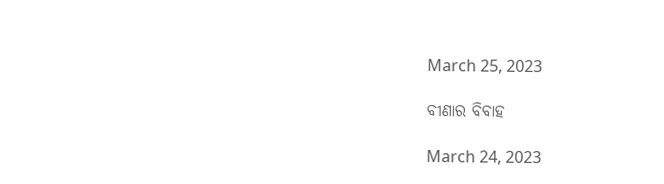March 25, 2023

ବୀଣାର ବିବାହ

March 24, 2023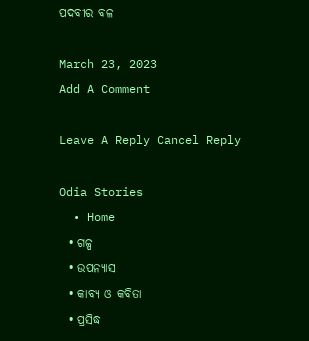ପଦବୀର ବଳ

March 23, 2023
Add A Comment

Leave A Reply Cancel Reply

Odia Stories
  • Home
  • ଗଳ୍ପ
  • ଉପନ୍ୟାସ
  • କାବ୍ୟ ଓ କବିତା
  • ପ୍ରସିଦ୍ଧ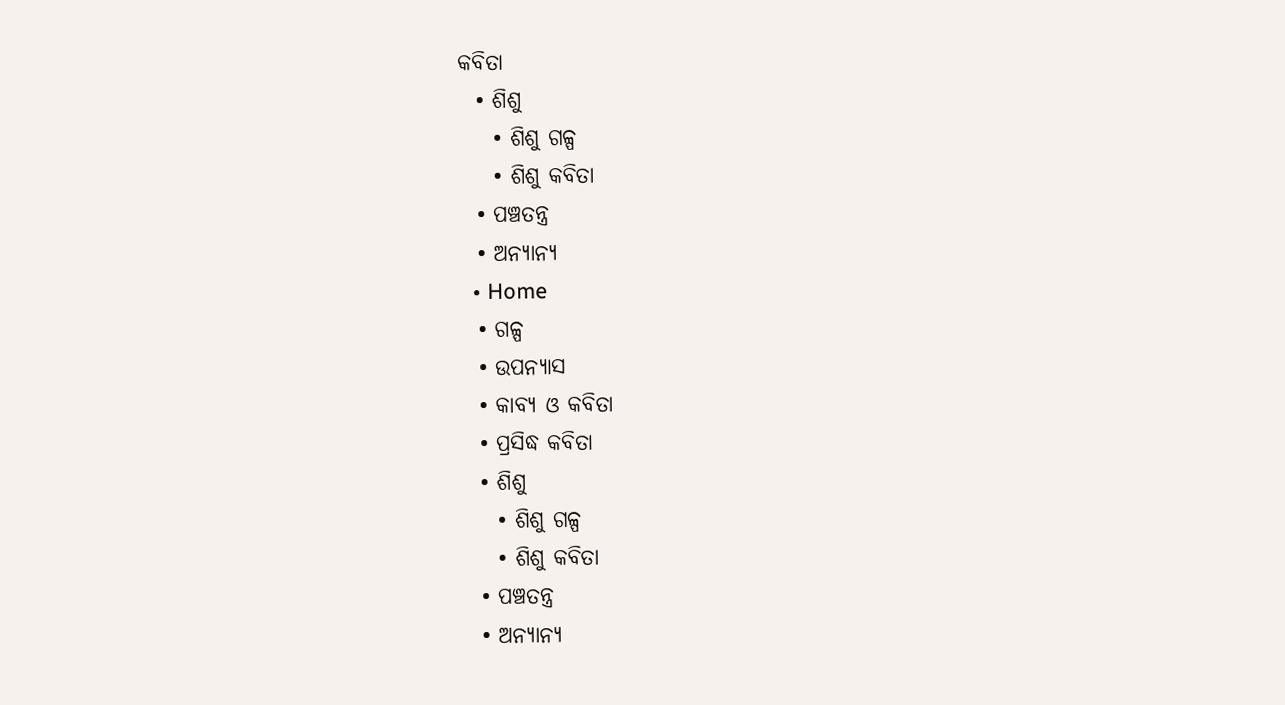କବିତା
  • ଶିଶୁ
    • ଶିଶୁ ଗଳ୍ପ
    • ଶିଶୁ କବିତା
  • ପଞ୍ଚତନ୍ତ୍ର
  • ଅନ୍ୟାନ୍ୟ
  • Home
  • ଗଳ୍ପ
  • ଉପନ୍ୟାସ
  • କାବ୍ୟ ଓ କବିତା
  • ପ୍ରସିଦ୍ଧ କବିତା
  • ଶିଶୁ
    • ଶିଶୁ ଗଳ୍ପ
    • ଶିଶୁ କବିତା
  • ପଞ୍ଚତନ୍ତ୍ର
  • ଅନ୍ୟାନ୍ୟ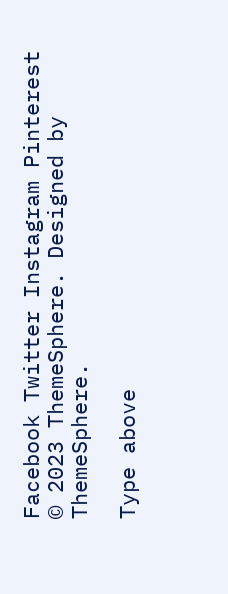Facebook Twitter Instagram Pinterest
© 2023 ThemeSphere. Designed by ThemeSphere.

Type above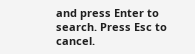and press Enter to search. Press Esc to cancel.